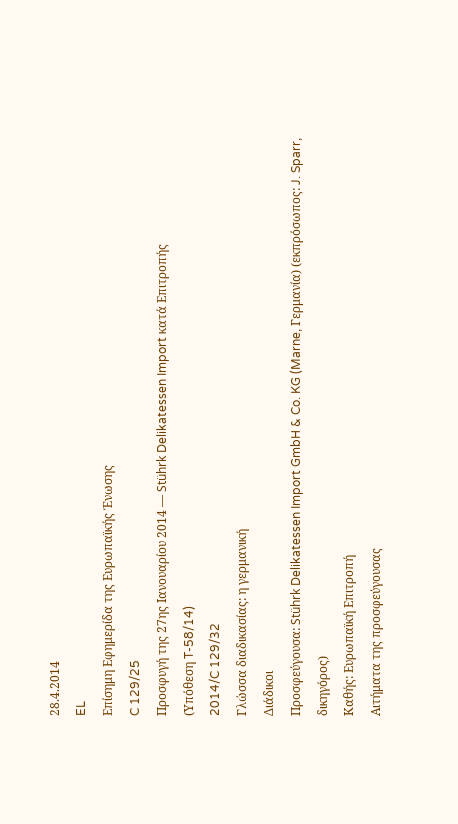28.4.2014
EL
Επίσημη Εφημερίδα της Ευρωπαϊκής Ένωσης
C 129/25
Προσφυγή της 27ης Ιανουαρίου 2014 — Stührk Delikatessen Import κατά Επιτροπής
(Υπόθεση T-58/14)
2014/C 129/32
Γλώσσα διαδικασίας: η γερμανική
Διάδικοι
Προσφεύγουσα: Stührk Delikatessen Import GmbH & Co. KG (Marne, Γερμανία) (εκπρόσωπος: J. Sparr, δικηγόρος)
Καθής: Ευρωπαϊκή Επιτροπή
Αιτήματα της προσφεύγουσας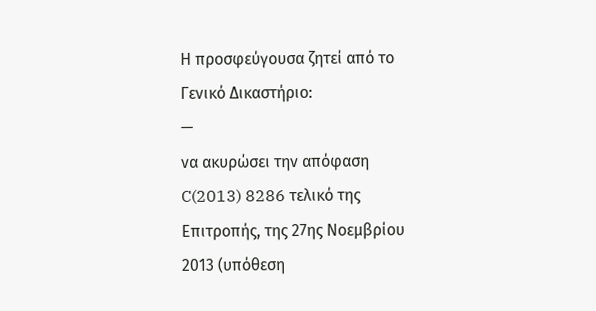Η προσφεύγουσα ζητεί από το Γενικό Δικαστήριο:
—
να ακυρώσει την απόφαση C(2013) 8286 τελικό της Επιτροπής, της 27ης Νοεμβρίου 2013 (υπόθεση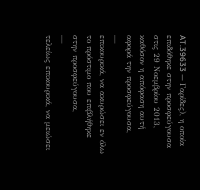AT.39633 — Γαρίδες), η οποία επιδόθηκε στην προσφεύγουσα στις 29 Νοεμβρίου 2013, καθόσον η απόφαση αυτή αφορά την προσφεύγουσα,
—
επικουρικά, να ακυρώσει εν όλω το πρόστιμο που επιβλήθηκε στην προσφεύγουσα,
—
τελείως επικουρικά, να μειώσει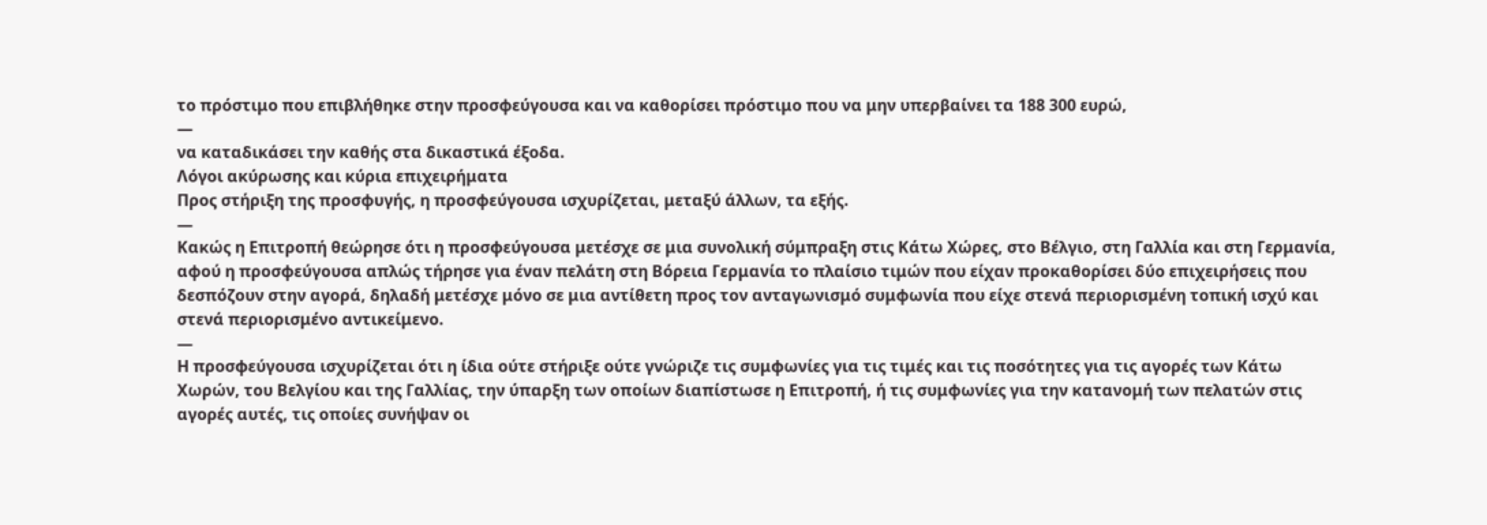το πρόστιμο που επιβλήθηκε στην προσφεύγουσα και να καθορίσει πρόστιμο που να μην υπερβαίνει τα 188 300 ευρώ,
—
να καταδικάσει την καθής στα δικαστικά έξοδα.
Λόγοι ακύρωσης και κύρια επιχειρήματα
Προς στήριξη της προσφυγής, η προσφεύγουσα ισχυρίζεται, μεταξύ άλλων, τα εξής.
—
Κακώς η Επιτροπή θεώρησε ότι η προσφεύγουσα μετέσχε σε μια συνολική σύμπραξη στις Κάτω Χώρες, στο Βέλγιο, στη Γαλλία και στη Γερμανία, αφού η προσφεύγουσα απλώς τήρησε για έναν πελάτη στη Βόρεια Γερμανία το πλαίσιο τιμών που είχαν προκαθορίσει δύο επιχειρήσεις που δεσπόζουν στην αγορά, δηλαδή μετέσχε μόνο σε μια αντίθετη προς τον ανταγωνισμό συμφωνία που είχε στενά περιορισμένη τοπική ισχύ και στενά περιορισμένο αντικείμενο.
—
Η προσφεύγουσα ισχυρίζεται ότι η ίδια ούτε στήριξε ούτε γνώριζε τις συμφωνίες για τις τιμές και τις ποσότητες για τις αγορές των Κάτω Χωρών, του Βελγίου και της Γαλλίας, την ύπαρξη των οποίων διαπίστωσε η Επιτροπή, ή τις συμφωνίες για την κατανομή των πελατών στις αγορές αυτές, τις οποίες συνήψαν οι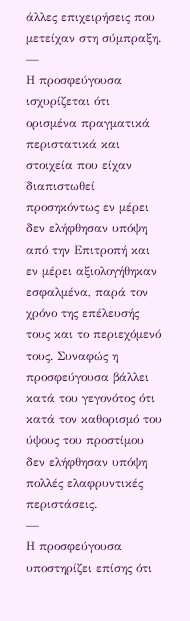άλλες επιχειρήσεις που μετείχαν στη σύμπραξη.
—
Η προσφεύγουσα ισχυρίζεται ότι ορισμένα πραγματικά περιστατικά και στοιχεία που είχαν διαπιστωθεί προσηκόντως εν μέρει δεν ελήφθησαν υπόψη από την Επιτροπή και εν μέρει αξιολογήθηκαν εσφαλμένα, παρά τον χρόνο της επέλευσής τους και το περιεχόμενό τους. Συναφώς η προσφεύγουσα βάλλει κατά του γεγονότος ότι κατά τον καθορισμό του ύψους του προστίμου δεν ελήφθησαν υπόψη πολλές ελαφρυντικές περιστάσεις.
—
Η προσφεύγουσα υποστηρίζει επίσης ότι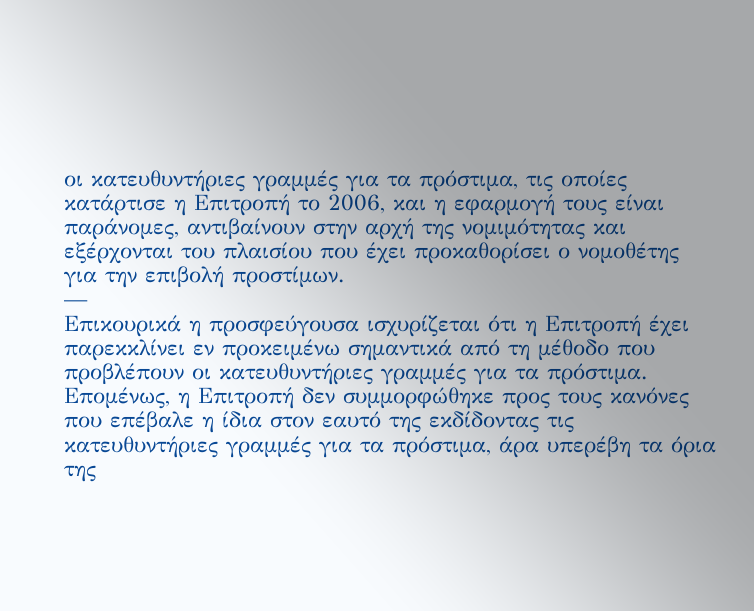οι κατευθυντήριες γραμμές για τα πρόστιμα, τις οποίες κατάρτισε η Επιτροπή το 2006, και η εφαρμογή τους είναι παράνομες, αντιβαίνουν στην αρχή της νομιμότητας και εξέρχονται του πλαισίου που έχει προκαθορίσει ο νομοθέτης για την επιβολή προστίμων.
—
Επικουρικά η προσφεύγουσα ισχυρίζεται ότι η Επιτροπή έχει παρεκκλίνει εν προκειμένω σημαντικά από τη μέθοδο που προβλέπουν οι κατευθυντήριες γραμμές για τα πρόστιμα. Επομένως, η Επιτροπή δεν συμμορφώθηκε προς τους κανόνες που επέβαλε η ίδια στον εαυτό της εκδίδοντας τις κατευθυντήριες γραμμές για τα πρόστιμα, άρα υπερέβη τα όρια της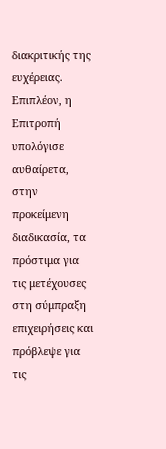διακριτικής της ευχέρειας. Επιπλέον, η Επιτροπή υπολόγισε αυθαίρετα, στην προκείμενη διαδικασία, τα πρόστιμα για τις μετέχουσες στη σύμπραξη επιχειρήσεις και πρόβλεψε για τις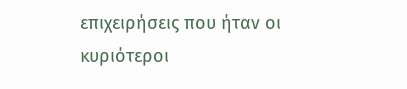επιχειρήσεις που ήταν οι κυριότεροι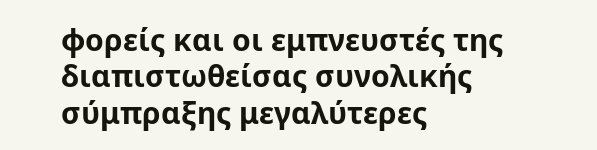φορείς και οι εμπνευστές της διαπιστωθείσας συνολικής σύμπραξης μεγαλύτερες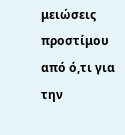μειώσεις προστίμου από ό,τι για την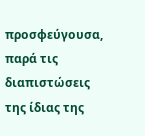προσφεύγουσα, παρά τις διαπιστώσεις της ίδιας της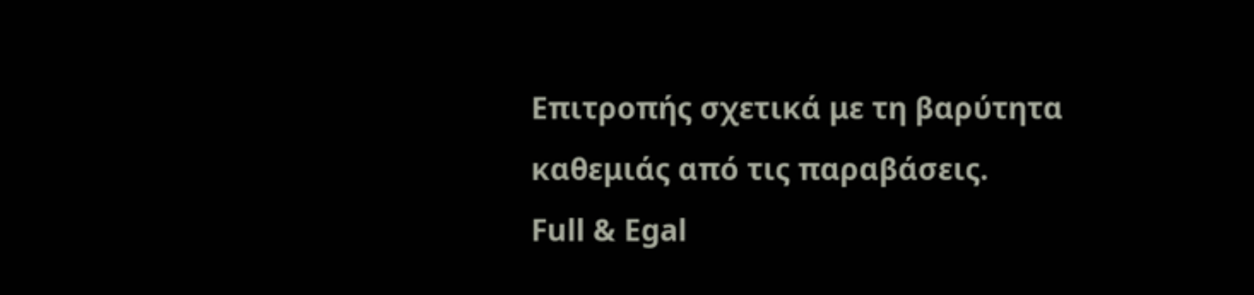Επιτροπής σχετικά με τη βαρύτητα καθεμιάς από τις παραβάσεις.
Full & Egal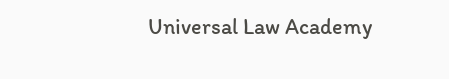Universal Law Academy